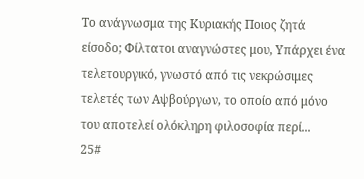Το ανάγνωσμα της Κυριακής Ποιος ζητά είσοδο; Φίλτατοι αναγνώστες μου, Υπάρχει ένα τελετουργικό, γνωστό από τις νεκρώσιμες τελετές των Αψβούργων, το οποίο από μόνο του αποτελεί ολόκληρη φιλοσοφία περί...
25#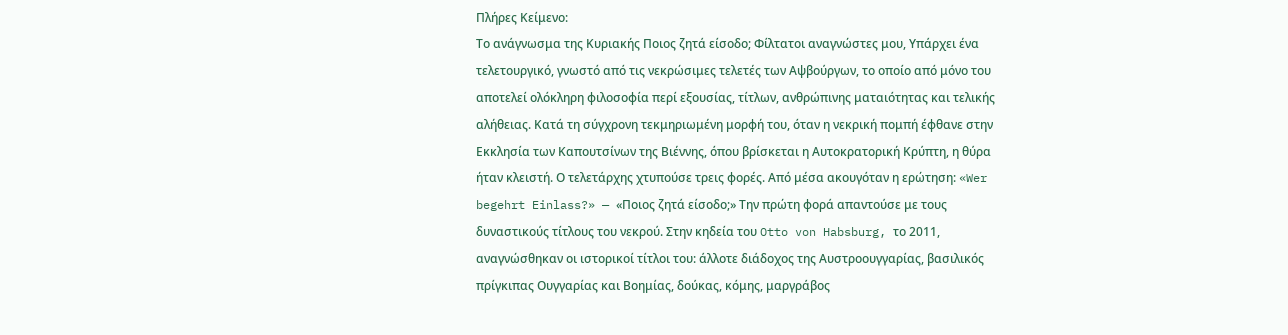Πλήρες Κείμενο:
Το ανάγνωσμα της Κυριακής Ποιος ζητά είσοδο; Φίλτατοι αναγνώστες μου, Υπάρχει ένα τελετουργικό, γνωστό από τις νεκρώσιμες τελετές των Αψβούργων, το οποίο από μόνο του αποτελεί ολόκληρη φιλοσοφία περί εξουσίας, τίτλων, ανθρώπινης ματαιότητας και τελικής αλήθειας. Κατά τη σύγχρονη τεκμηριωμένη μορφή του, όταν η νεκρική πομπή έφθανε στην Εκκλησία των Καπουτσίνων της Βιέννης, όπου βρίσκεται η Αυτοκρατορική Κρύπτη, η θύρα ήταν κλειστή. Ο τελετάρχης χτυπούσε τρεις φορές. Από μέσα ακουγόταν η ερώτηση: «Wer begehrt Einlass?» — «Ποιος ζητά είσοδο;» Την πρώτη φορά απαντούσε με τους δυναστικούς τίτλους του νεκρού. Στην κηδεία του Otto von Habsburg, το 2011, αναγνώσθηκαν οι ιστορικοί τίτλοι του: άλλοτε διάδοχος της Αυστροουγγαρίας, βασιλικός πρίγκιπας Ουγγαρίας και Βοημίας, δούκας, κόμης, μαργράβος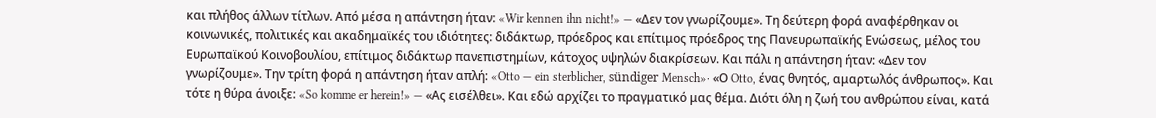και πλήθος άλλων τίτλων. Από μέσα η απάντηση ήταν: «Wir kennen ihn nicht!» — «Δεν τον γνωρίζουμε». Τη δεύτερη φορά αναφέρθηκαν οι κοινωνικές, πολιτικές και ακαδημαϊκές του ιδιότητες: διδάκτωρ, πρόεδρος και επίτιμος πρόεδρος της Πανευρωπαϊκής Ενώσεως, μέλος του Ευρωπαϊκού Κοινοβουλίου, επίτιμος διδάκτωρ πανεπιστημίων, κάτοχος υψηλών διακρίσεων. Και πάλι η απάντηση ήταν: «Δεν τον γνωρίζουμε». Την τρίτη φορά η απάντηση ήταν απλή: «Otto — ein sterblicher, sündiger Mensch»· «Ο Otto, ένας θνητός, αμαρτωλός άνθρωπος». Και τότε η θύρα άνοιξε: «So komme er herein!» — «Ας εισέλθει». Και εδώ αρχίζει το πραγματικό μας θέμα. Διότι όλη η ζωή του ανθρώπου είναι, κατά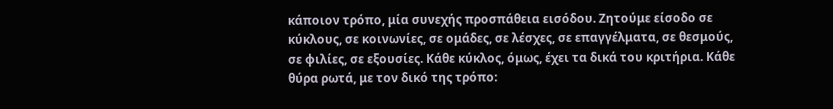κάποιον τρόπο, μία συνεχής προσπάθεια εισόδου. Ζητούμε είσοδο σε κύκλους, σε κοινωνίες, σε ομάδες, σε λέσχες, σε επαγγέλματα, σε θεσμούς, σε φιλίες, σε εξουσίες. Κάθε κύκλος, όμως, έχει τα δικά του κριτήρια. Κάθε θύρα ρωτά, με τον δικό της τρόπο: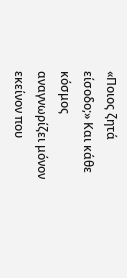«Ποιος ζητά είσοδο;» Και κάθε κόσμος αναγνωρίζει μόνον εκείνον που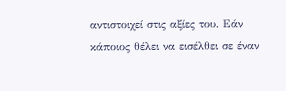αντιστοιχεί στις αξίες του. Εάν κάποιος θέλει να εισέλθει σε έναν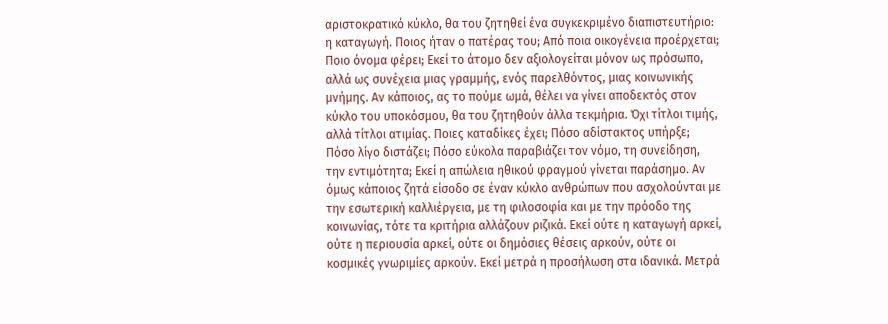αριστοκρατικό κύκλο, θα του ζητηθεί ένα συγκεκριμένο διαπιστευτήριο: η καταγωγή. Ποιος ήταν ο πατέρας του; Από ποια οικογένεια προέρχεται; Ποιο όνομα φέρει; Εκεί το άτομο δεν αξιολογείται μόνον ως πρόσωπο, αλλά ως συνέχεια μιας γραμμής, ενός παρελθόντος, μιας κοινωνικής μνήμης. Αν κάποιος, ας το πούμε ωμά, θέλει να γίνει αποδεκτός στον κύκλο του υποκόσμου, θα του ζητηθούν άλλα τεκμήρια. Όχι τίτλοι τιμής, αλλά τίτλοι ατιμίας. Ποιες καταδίκες έχει; Πόσο αδίστακτος υπήρξε; Πόσο λίγο διστάζει; Πόσο εύκολα παραβιάζει τον νόμο, τη συνείδηση, την εντιμότητα; Εκεί η απώλεια ηθικού φραγμού γίνεται παράσημο. Αν όμως κάποιος ζητά είσοδο σε έναν κύκλο ανθρώπων που ασχολούνται με την εσωτερική καλλιέργεια, με τη φιλοσοφία και με την πρόοδο της κοινωνίας, τότε τα κριτήρια αλλάζουν ριζικά. Εκεί ούτε η καταγωγή αρκεί, ούτε η περιουσία αρκεί, ούτε οι δημόσιες θέσεις αρκούν, ούτε οι κοσμικές γνωριμίες αρκούν. Εκεί μετρά η προσήλωση στα ιδανικά. Μετρά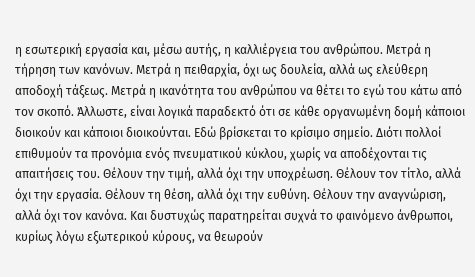η εσωτερική εργασία και, μέσω αυτής, η καλλιέργεια του ανθρώπου. Μετρά η τήρηση των κανόνων. Μετρά η πειθαρχία, όχι ως δουλεία, αλλά ως ελεύθερη αποδοχή τάξεως. Μετρά η ικανότητα του ανθρώπου να θέτει το εγώ του κάτω από τον σκοπό. Άλλωστε, είναι λογικά παραδεκτό ότι σε κάθε οργανωμένη δομή κάποιοι διοικούν και κάποιοι διοικούνται. Εδώ βρίσκεται το κρίσιμο σημείο. Διότι πολλοί επιθυμούν τα προνόμια ενός πνευματικού κύκλου, χωρίς να αποδέχονται τις απαιτήσεις του. Θέλουν την τιμή, αλλά όχι την υποχρέωση. Θέλουν τον τίτλο, αλλά όχι την εργασία. Θέλουν τη θέση, αλλά όχι την ευθύνη. Θέλουν την αναγνώριση, αλλά όχι τον κανόνα. Και δυστυχώς παρατηρείται συχνά το φαινόμενο άνθρωποι, κυρίως λόγω εξωτερικού κύρους, να θεωρούν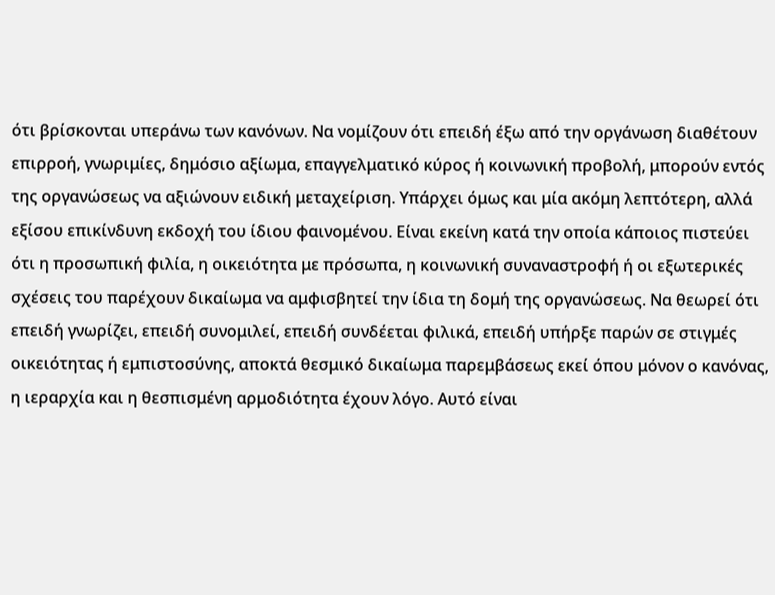ότι βρίσκονται υπεράνω των κανόνων. Να νομίζουν ότι επειδή έξω από την οργάνωση διαθέτουν επιρροή, γνωριμίες, δημόσιο αξίωμα, επαγγελματικό κύρος ή κοινωνική προβολή, μπορούν εντός της οργανώσεως να αξιώνουν ειδική μεταχείριση. Υπάρχει όμως και μία ακόμη λεπτότερη, αλλά εξίσου επικίνδυνη εκδοχή του ίδιου φαινομένου. Είναι εκείνη κατά την οποία κάποιος πιστεύει ότι η προσωπική φιλία, η οικειότητα με πρόσωπα, η κοινωνική συναναστροφή ή οι εξωτερικές σχέσεις του παρέχουν δικαίωμα να αμφισβητεί την ίδια τη δομή της οργανώσεως. Να θεωρεί ότι επειδή γνωρίζει, επειδή συνομιλεί, επειδή συνδέεται φιλικά, επειδή υπήρξε παρών σε στιγμές οικειότητας ή εμπιστοσύνης, αποκτά θεσμικό δικαίωμα παρεμβάσεως εκεί όπου μόνον ο κανόνας, η ιεραρχία και η θεσπισμένη αρμοδιότητα έχουν λόγο. Αυτό είναι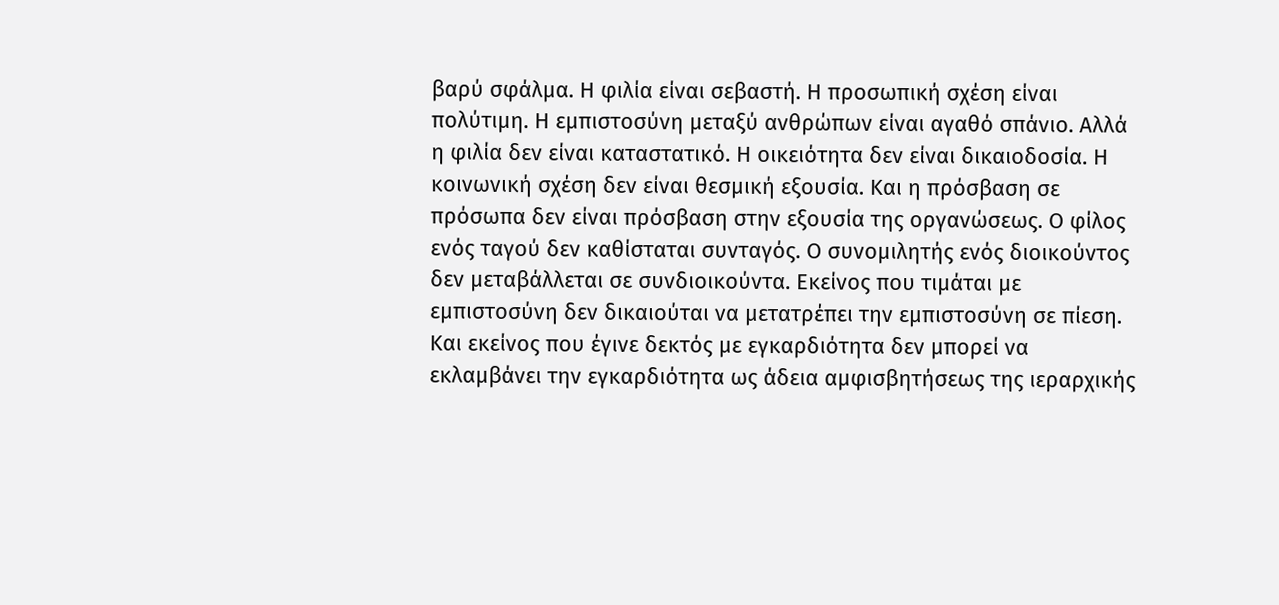βαρύ σφάλμα. Η φιλία είναι σεβαστή. Η προσωπική σχέση είναι πολύτιμη. Η εμπιστοσύνη μεταξύ ανθρώπων είναι αγαθό σπάνιο. Αλλά η φιλία δεν είναι καταστατικό. Η οικειότητα δεν είναι δικαιοδοσία. Η κοινωνική σχέση δεν είναι θεσμική εξουσία. Και η πρόσβαση σε πρόσωπα δεν είναι πρόσβαση στην εξουσία της οργανώσεως. Ο φίλος ενός ταγού δεν καθίσταται συνταγός. Ο συνομιλητής ενός διοικούντος δεν μεταβάλλεται σε συνδιοικούντα. Εκείνος που τιμάται με εμπιστοσύνη δεν δικαιούται να μετατρέπει την εμπιστοσύνη σε πίεση. Και εκείνος που έγινε δεκτός με εγκαρδιότητα δεν μπορεί να εκλαμβάνει την εγκαρδιότητα ως άδεια αμφισβητήσεως της ιεραρχικής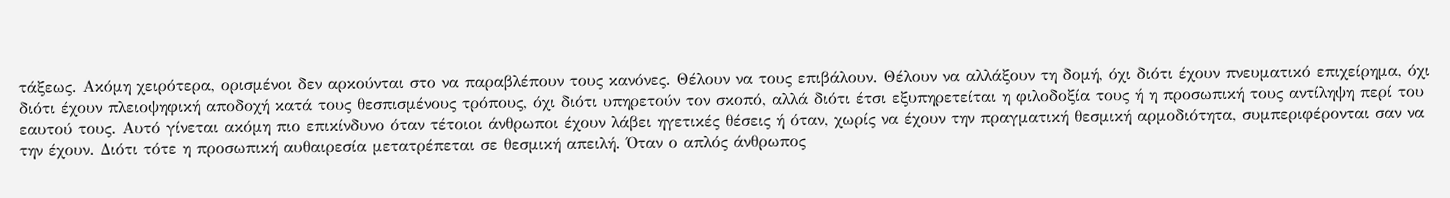τάξεως. Ακόμη χειρότερα, ορισμένοι δεν αρκούνται στο να παραβλέπουν τους κανόνες. Θέλουν να τους επιβάλουν. Θέλουν να αλλάξουν τη δομή, όχι διότι έχουν πνευματικό επιχείρημα, όχι διότι έχουν πλειοψηφική αποδοχή κατά τους θεσπισμένους τρόπους, όχι διότι υπηρετούν τον σκοπό, αλλά διότι έτσι εξυπηρετείται η φιλοδοξία τους ή η προσωπική τους αντίληψη περί του εαυτού τους. Αυτό γίνεται ακόμη πιο επικίνδυνο όταν τέτοιοι άνθρωποι έχουν λάβει ηγετικές θέσεις ή όταν, χωρίς να έχουν την πραγματική θεσμική αρμοδιότητα, συμπεριφέρονται σαν να την έχουν. Διότι τότε η προσωπική αυθαιρεσία μετατρέπεται σε θεσμική απειλή. Όταν ο απλός άνθρωπος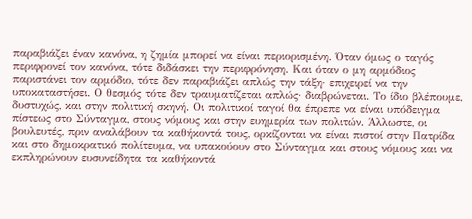παραβιάζει έναν κανόνα, η ζημία μπορεί να είναι περιορισμένη. Όταν όμως ο ταγός περιφρονεί τον κανόνα, τότε διδάσκει την περιφρόνηση. Και όταν ο μη αρμόδιος παριστάνει τον αρμόδιο, τότε δεν παραβιάζει απλώς την τάξη· επιχειρεί να την υποκαταστήσει. Ο θεσμός τότε δεν τραυματίζεται απλώς· διαβρώνεται. Το ίδιο βλέπουμε, δυστυχώς, και στην πολιτική σκηνή. Οι πολιτικοί ταγοί θα έπρεπε να είναι υπόδειγμα πίστεως στο Σύνταγμα, στους νόμους και στην ευημερία των πολιτών. Άλλωστε, οι βουλευτές, πριν αναλάβουν τα καθήκοντά τους, ορκίζονται να είναι πιστοί στην Πατρίδα και στο δημοκρατικό πολίτευμα, να υπακούουν στο Σύνταγμα και στους νόμους και να εκπληρώνουν ευσυνείδητα τα καθήκοντά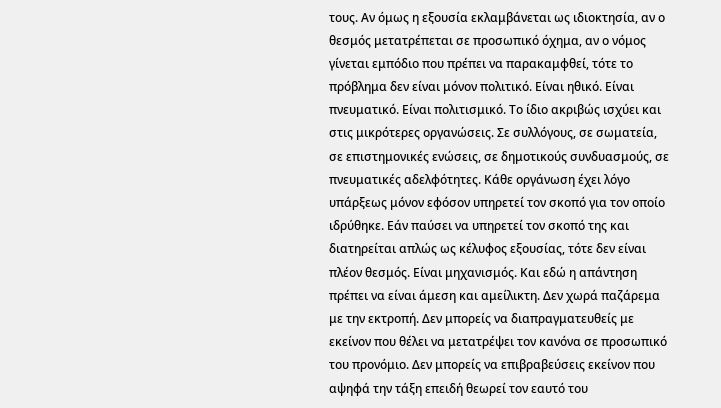τους. Αν όμως η εξουσία εκλαμβάνεται ως ιδιοκτησία, αν ο θεσμός μετατρέπεται σε προσωπικό όχημα, αν ο νόμος γίνεται εμπόδιο που πρέπει να παρακαμφθεί, τότε το πρόβλημα δεν είναι μόνον πολιτικό. Είναι ηθικό. Είναι πνευματικό. Είναι πολιτισμικό. Το ίδιο ακριβώς ισχύει και στις μικρότερες οργανώσεις. Σε συλλόγους, σε σωματεία, σε επιστημονικές ενώσεις, σε δημοτικούς συνδυασμούς, σε πνευματικές αδελφότητες. Κάθε οργάνωση έχει λόγο υπάρξεως μόνον εφόσον υπηρετεί τον σκοπό για τον οποίο ιδρύθηκε. Εάν παύσει να υπηρετεί τον σκοπό της και διατηρείται απλώς ως κέλυφος εξουσίας, τότε δεν είναι πλέον θεσμός. Είναι μηχανισμός. Και εδώ η απάντηση πρέπει να είναι άμεση και αμείλικτη. Δεν χωρά παζάρεμα με την εκτροπή. Δεν μπορείς να διαπραγματευθείς με εκείνον που θέλει να μετατρέψει τον κανόνα σε προσωπικό του προνόμιο. Δεν μπορείς να επιβραβεύσεις εκείνον που αψηφά την τάξη επειδή θεωρεί τον εαυτό του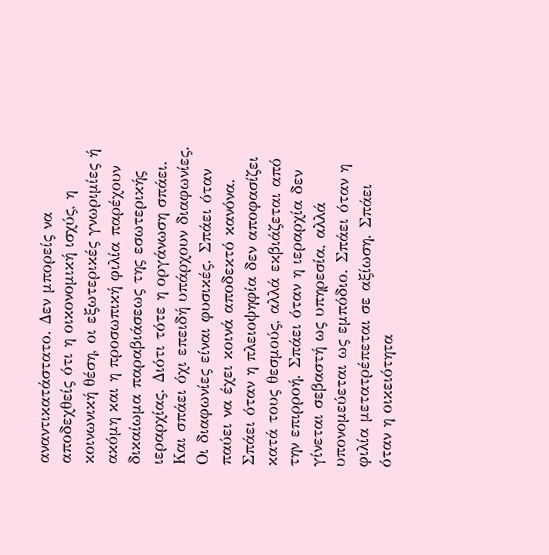αναντικατάστατο. Δεν μπορείς να αποδεχθείς ότι η οικονομική ισχύς, η κοινωνική θέση, οι εξωτερικές γνωριμίες ή ακόμη και η προσωπική φιλία παρέχουν δικαίωμα παραβιάσεως της εσωτερικής ιεραρχίας. Διότι τότε η οργάνωση σπάει. Και σπάει όχι επειδή υπάρχουν διαφωνίες. Οι διαφωνίες είναι φυσικές. Σπάει όταν παύει να έχει κοινά αποδεκτό κανόνα. Σπάει όταν η πλειοψηφία δεν αποφασίζει κατά τους θεσμούς, αλλά εκβιάζεται από την επιρροή. Σπάει όταν η ιεραρχία δεν γίνεται σεβαστή ως υπηρεσία, αλλά υπονομεύεται ως εμπόδιο. Σπάει όταν η φιλία μετατρέπεται σε αξίωση. Σπάει όταν η οικειότητα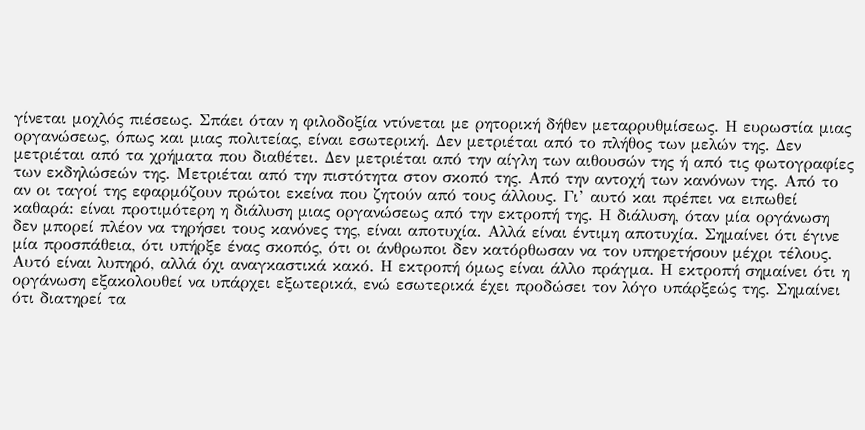γίνεται μοχλός πιέσεως. Σπάει όταν η φιλοδοξία ντύνεται με ρητορική δήθεν μεταρρυθμίσεως. Η ευρωστία μιας οργανώσεως, όπως και μιας πολιτείας, είναι εσωτερική. Δεν μετριέται από το πλήθος των μελών της. Δεν μετριέται από τα χρήματα που διαθέτει. Δεν μετριέται από την αίγλη των αιθουσών της ή από τις φωτογραφίες των εκδηλώσεών της. Μετριέται από την πιστότητα στον σκοπό της. Από την αντοχή των κανόνων της. Από το αν οι ταγοί της εφαρμόζουν πρώτοι εκείνα που ζητούν από τους άλλους. Γι’ αυτό και πρέπει να ειπωθεί καθαρά: είναι προτιμότερη η διάλυση μιας οργανώσεως από την εκτροπή της. Η διάλυση, όταν μία οργάνωση δεν μπορεί πλέον να τηρήσει τους κανόνες της, είναι αποτυχία. Αλλά είναι έντιμη αποτυχία. Σημαίνει ότι έγινε μία προσπάθεια, ότι υπήρξε ένας σκοπός, ότι οι άνθρωποι δεν κατόρθωσαν να τον υπηρετήσουν μέχρι τέλους. Αυτό είναι λυπηρό, αλλά όχι αναγκαστικά κακό. Η εκτροπή όμως είναι άλλο πράγμα. Η εκτροπή σημαίνει ότι η οργάνωση εξακολουθεί να υπάρχει εξωτερικά, ενώ εσωτερικά έχει προδώσει τον λόγο υπάρξεώς της. Σημαίνει ότι διατηρεί τα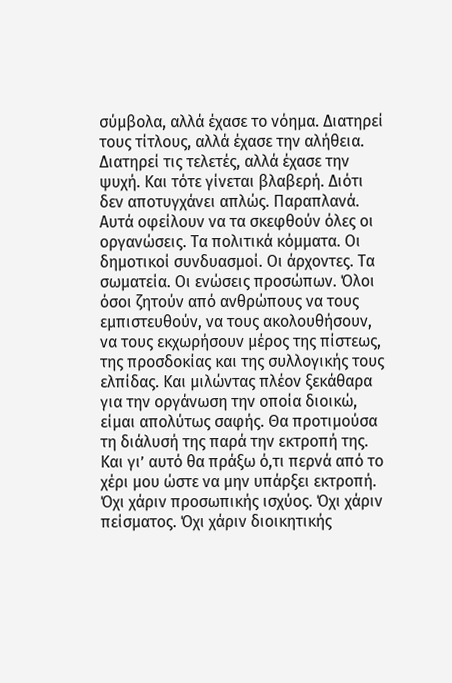σύμβολα, αλλά έχασε το νόημα. Διατηρεί τους τίτλους, αλλά έχασε την αλήθεια. Διατηρεί τις τελετές, αλλά έχασε την ψυχή. Και τότε γίνεται βλαβερή. Διότι δεν αποτυγχάνει απλώς. Παραπλανά. Αυτά οφείλουν να τα σκεφθούν όλες οι οργανώσεις. Τα πολιτικά κόμματα. Οι δημοτικοί συνδυασμοί. Οι άρχοντες. Τα σωματεία. Οι ενώσεις προσώπων. Όλοι όσοι ζητούν από ανθρώπους να τους εμπιστευθούν, να τους ακολουθήσουν, να τους εκχωρήσουν μέρος της πίστεως, της προσδοκίας και της συλλογικής τους ελπίδας. Και μιλώντας πλέον ξεκάθαρα για την οργάνωση την οποία διοικώ, είμαι απολύτως σαφής. Θα προτιμούσα τη διάλυσή της παρά την εκτροπή της. Και γι’ αυτό θα πράξω ό,τι περνά από το χέρι μου ώστε να μην υπάρξει εκτροπή. Όχι χάριν προσωπικής ισχύος. Όχι χάριν πείσματος. Όχι χάριν διοικητικής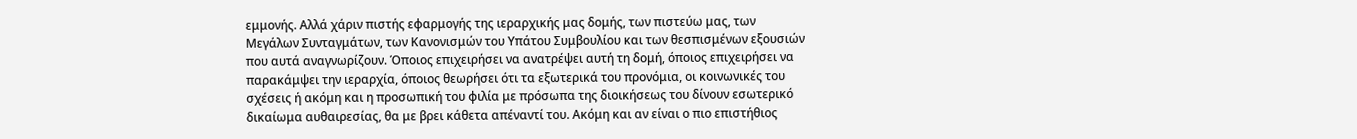εμμονής. Αλλά χάριν πιστής εφαρμογής της ιεραρχικής μας δομής, των πιστεύω μας, των Μεγάλων Συνταγμάτων, των Κανονισμών του Υπάτου Συμβουλίου και των θεσπισμένων εξουσιών που αυτά αναγνωρίζουν. Όποιος επιχειρήσει να ανατρέψει αυτή τη δομή, όποιος επιχειρήσει να παρακάμψει την ιεραρχία, όποιος θεωρήσει ότι τα εξωτερικά του προνόμια, οι κοινωνικές του σχέσεις ή ακόμη και η προσωπική του φιλία με πρόσωπα της διοικήσεως του δίνουν εσωτερικό δικαίωμα αυθαιρεσίας, θα με βρει κάθετα απέναντί του. Ακόμη και αν είναι ο πιο επιστήθιος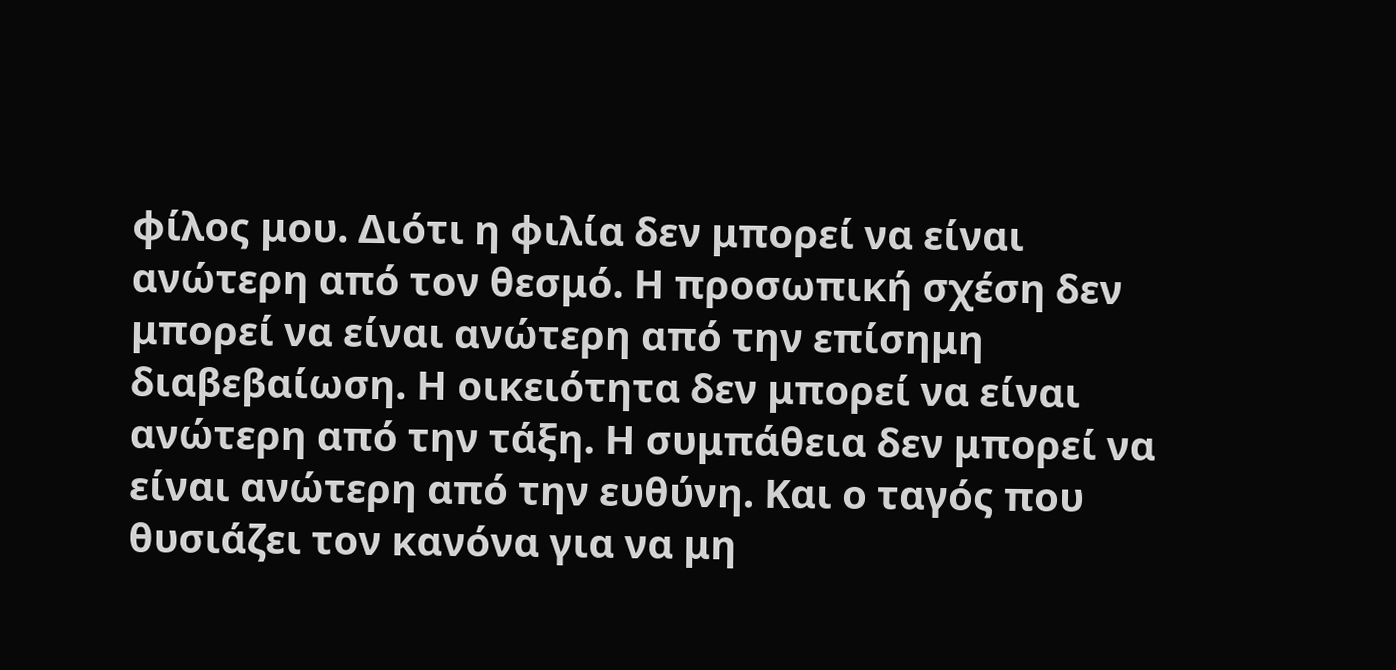φίλος μου. Διότι η φιλία δεν μπορεί να είναι ανώτερη από τον θεσμό. Η προσωπική σχέση δεν μπορεί να είναι ανώτερη από την επίσημη διαβεβαίωση. Η οικειότητα δεν μπορεί να είναι ανώτερη από την τάξη. Η συμπάθεια δεν μπορεί να είναι ανώτερη από την ευθύνη. Και ο ταγός που θυσιάζει τον κανόνα για να μη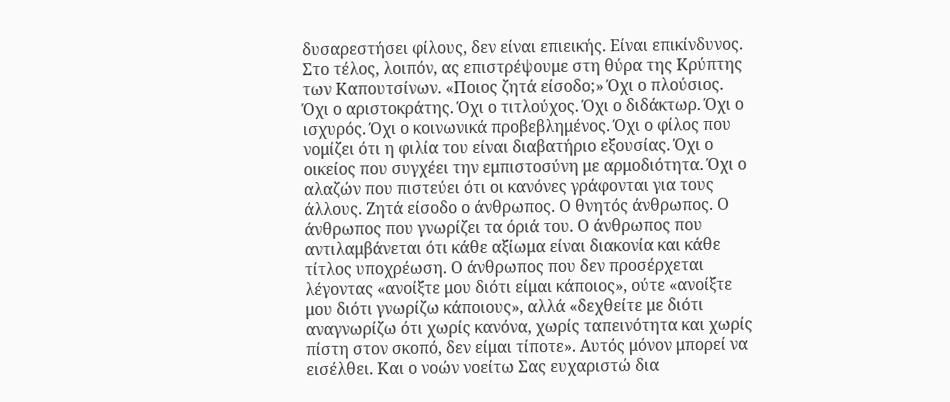δυσαρεστήσει φίλους, δεν είναι επιεικής. Είναι επικίνδυνος. Στο τέλος, λοιπόν, ας επιστρέψουμε στη θύρα της Κρύπτης των Καπουτσίνων. «Ποιος ζητά είσοδο;» Όχι ο πλούσιος. Όχι ο αριστοκράτης. Όχι ο τιτλούχος. Όχι ο διδάκτωρ. Όχι ο ισχυρός. Όχι ο κοινωνικά προβεβλημένος. Όχι ο φίλος που νομίζει ότι η φιλία του είναι διαβατήριο εξουσίας. Όχι ο οικείος που συγχέει την εμπιστοσύνη με αρμοδιότητα. Όχι ο αλαζών που πιστεύει ότι οι κανόνες γράφονται για τους άλλους. Ζητά είσοδο ο άνθρωπος. Ο θνητός άνθρωπος. Ο άνθρωπος που γνωρίζει τα όριά του. Ο άνθρωπος που αντιλαμβάνεται ότι κάθε αξίωμα είναι διακονία και κάθε τίτλος υποχρέωση. Ο άνθρωπος που δεν προσέρχεται λέγοντας «ανοίξτε μου διότι είμαι κάποιος», ούτε «ανοίξτε μου διότι γνωρίζω κάποιους», αλλά «δεχθείτε με διότι αναγνωρίζω ότι χωρίς κανόνα, χωρίς ταπεινότητα και χωρίς πίστη στον σκοπό, δεν είμαι τίποτε». Αυτός μόνον μπορεί να εισέλθει. Και ο νοών νοείτω Σας ευχαριστώ δια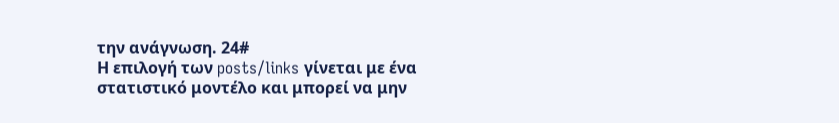την ανάγνωση. 24#
Η επιλογή των posts/links γίνεται με ένα στατιστικό μοντέλο και μπορεί να μην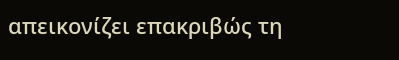απεικονίζει επακριβώς τη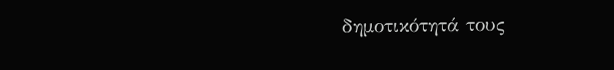δημοτικότητά τους